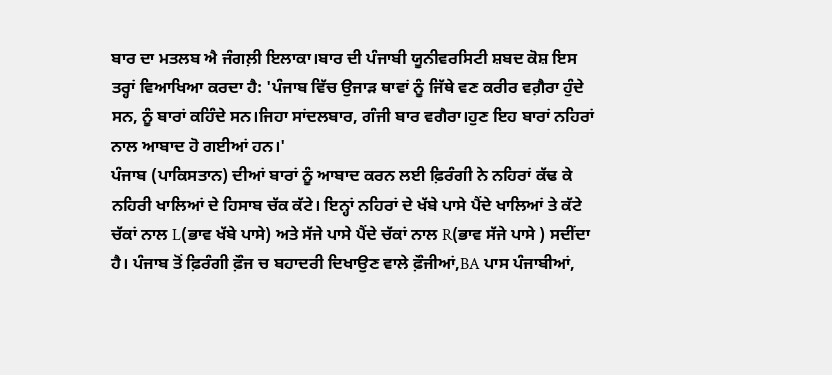ਬਾਰ ਦਾ ਮਤਲਬ ਐ ਜੰਗਲ਼ੀ ਇਲਾਕਾ।ਬਾਰ ਦੀ ਪੰਜਾਬੀ ਯੂਨੀਵਰਸਿਟੀ ਸ਼ਬਦ ਕੋਸ਼ ਇਸ ਤਰ੍ਹਾਂ ਵਿਆਖਿਆ ਕਰਦਾ ਹੈ: 'ਪੰਜਾਬ ਵਿੱਚ ਉਜਾੜ ਥਾਵਾਂ ਨੂੰ ਜਿੱਥੇ ਵਣ ਕਰੀਰ ਵਗ਼ੈਰਾ ਹੁੰਦੇ ਸਨ, ਨੂੰ ਬਾਰਾਂ ਕਹਿੰਦੇ ਸਨ।ਜਿਹਾ ਸਾਂਦਲਬਾਰ, ਗੰਜੀ ਬਾਰ ਵਗੈਰਾ।ਹੁਣ ਇਹ ਬਾਰਾਂ ਨਹਿਰਾਂ ਨਾਲ ਆਬਾਦ ਹੋ ਗਈਆਂ ਹਨ।'
ਪੰਜਾਬ (ਪਾਕਿਸਤਾਨ) ਦੀਆਂ ਬਾਰਾਂ ਨੂੰ ਆਬਾਦ ਕਰਨ ਲਈ ਫ਼ਿਰੰਗੀ ਨੇ ਨਹਿਰਾਂ ਕੱਢ ਕੇ ਨਹਿਰੀ ਖਾਲਿਆਂ ਦੇ ਹਿਸਾਬ ਚੱਕ ਕੱਟੇ। ਇਨ੍ਹਾਂ ਨਹਿਰਾਂ ਦੇ ਖੱਬੇ ਪਾਸੇ ਪੈਂਦੇ ਖਾਲਿਆਂ ਤੇ ਕੱਟੇ ਚੱਕਾਂ ਨਾਲ L(ਭਾਵ ਖੱਬੇ ਪਾਸੇ) ਅਤੇ ਸੱਜੇ ਪਾਸੇ ਪੈਂਦੇ ਚੱਕਾਂ ਨਾਲ R(ਭਾਵ ਸੱਜੇ ਪਾਸੇ ) ਸਦੀਂਦਾ ਹੈ। ਪੰਜਾਬ ਤੋਂ ਫ਼ਿਰੰਗੀ ਫ਼ੌਜ ਚ ਬਹਾਦਰੀ ਦਿਖਾਉਣ ਵਾਲੇ ਫ਼ੌਜੀਆਂ,BA ਪਾਸ ਪੰਜਾਬੀਆਂ,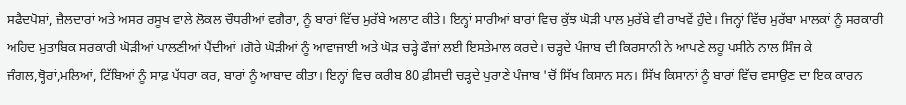ਸਫੈਦਪੋਸ਼ਾਂ, ਜ਼ੈਲਦਾਰਾਂ ਅਤੇ ਅਸਰ ਰਸੂਖ ਵਾਲੇ ਲੋਕਲ ਚੌਧਰੀਆਂ ਵਗੈਰਾ, ਨੂੰ ਬਾਰਾਂ ਵਿੱਚ ਮੁਰੱਬੇ ਅਲਾਟ ਕੀਤੇ। ਇਨ੍ਹਾਂ ਸਾਰੀਆਂ ਬਾਰਾਂ ਵਿਚ ਕੁੱਝ ਘੋੜੀ ਪਾਲ ਮੁਰੱਬੇ ਵੀ ਰਾਖਵੇਂ ਹੁੰਦੇ। ਜਿਨ੍ਹਾਂ ਵਿੱਚ ਮੁਰੱਬਾ ਮਾਲਕਾਂ ਨੂੰ ਸਰਕਾਰੀ ਅਹਿਦ ਮੁਤਾਬਿਕ ਸਰਕਾਰੀ ਘੋੜੀਆਂ ਪਾਲਣੀਆਂ ਪੈਂਦੀਆਂ ।ਗੋਰੇ ਘੋੜੀਆਂ ਨੂੰ ਆਵਾਜਾਈ ਅਤੇ ਘੋੜ ਚੜ੍ਹੇ ਫੌਜਾਂ ਲਈ ਇਸਤੇਮਾਲ ਕਰਦੇ। ਚੜ੍ਹਦੇ ਪੰਜਾਬ ਦੀ ਕਿਰਸਾਨੀ ਨੇ ਆਪਣੇ ਲਹੂ ਪਸੀਨੇ ਨਾਲ ਸਿੰਜ ਕੇ ਜੰਗਲ,ਥ੍ਹੋਰਾਂ,ਮਲਿਆਂ, ਟਿੱਬਿਆਂ ਨੂੰ ਸਾਫ਼ ਪੱਧਰਾ ਕਰ, ਬਾਰਾਂ ਨੂੰ ਆਬਾਦ ਕੀਤਾ। ਇਨ੍ਹਾਂ ਵਿਚ ਕਰੀਬ 80 ਫ਼ੀਸਦੀ ਚੜ੍ਹਦੇ ਪੁਰਾਣੇ ਪੰਜਾਬ 'ਚੋਂ ਸਿੱਖ ਕਿਸਾਨ ਸਨ। ਸਿੱਖ ਕਿਸਾਨਾਂ ਨੂੰ ਬਾਰਾਂ ਵਿੱਚ ਵਸਾਉਣ ਦਾ ਇਕ ਕਾਰਨ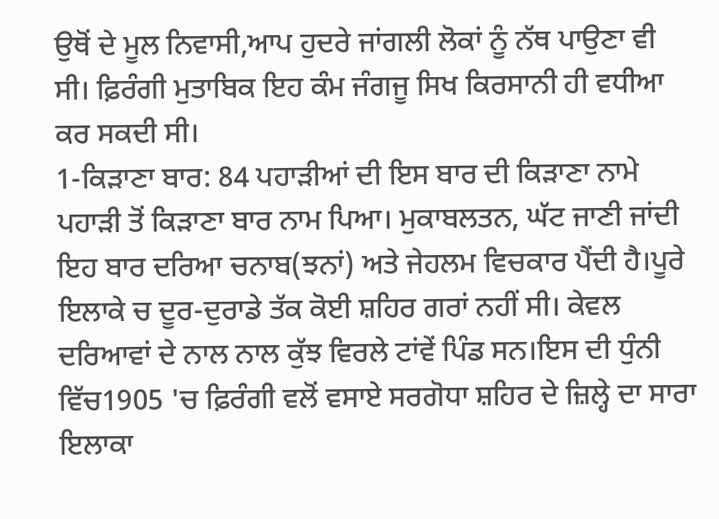ਉਥੋਂ ਦੇ ਮੂਲ ਨਿਵਾਸੀ,ਆਪ ਹੁਦਰੇ ਜਾਂਗਲੀ ਲੋਕਾਂ ਨੂੰ ਨੱਥ ਪਾਉਣਾ ਵੀ ਸੀ। ਫ਼ਿਰੰਗੀ ਮੁਤਾਬਿਕ ਇਹ ਕੰਮ ਜੰਗਜੂ ਸਿਖ ਕਿਰਸਾਨੀ ਹੀ ਵਧੀਆ ਕਰ ਸਕਦੀ ਸੀ।
1-ਕਿੜਾਣਾ ਬਾਰ: 84 ਪਹਾੜੀਆਂ ਦੀ ਇਸ ਬਾਰ ਦੀ ਕਿੜਾਣਾ ਨਾਮੇ ਪਹਾੜੀ ਤੋਂ ਕਿੜਾਣਾ ਬਾਰ ਨਾਮ ਪਿਆ। ਮੁਕਾਬਲਤਨ, ਘੱਟ ਜਾਣੀ ਜਾਂਦੀ ਇਹ ਬਾਰ ਦਰਿਆ ਚਨਾਬ(ਝਨਾਂ) ਅਤੇ ਜੇਹਲਮ ਵਿਚਕਾਰ ਪੈਂਦੀ ਹੈ।ਪੂਰੇ ਇਲਾਕੇ ਚ ਦੂਰ-ਦੁਰਾਡੇ ਤੱਕ ਕੋਈ ਸ਼ਹਿਰ ਗਰਾਂ ਨਹੀਂ ਸੀ। ਕੇਵਲ ਦਰਿਆਵਾਂ ਦੇ ਨਾਲ ਨਾਲ ਕੁੱਝ ਵਿਰਲੇ ਟਾਂਵੇਂ ਪਿੰਡ ਸਨ।ਇਸ ਦੀ ਧੁੰਨੀ ਵਿੱਚ1905 'ਚ ਫ਼ਿਰੰਗੀ ਵਲੋਂ ਵਸਾਏ ਸਰਗੋਧਾ ਸ਼ਹਿਰ ਦੇ ਜ਼ਿਲ੍ਹੇ ਦਾ ਸਾਰਾ ਇਲਾਕਾ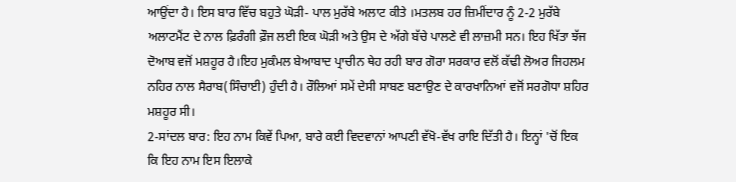ਆਉਂਦਾ ਹੈ। ਇਸ ਬਾਰ ਵਿੱਚ ਬਹੁਤੇ ਘੋੜੀ- ਪਾਲ ਮੁਰੱਬੇ ਅਲਾਟ ਕੀਤੇ ।ਮਤਲਬ ਹਰ ਜ਼ਿਮੀਂਦਾਰ ਨੂੰ 2-2 ਮੁਰੱਬੇ ਅਲਾਟਮੈਂਟ ਦੇ ਨਾਲ ਫ਼ਿਰੰਗੀ ਫ਼ੌਜ ਲਈ ਇਕ ਘੋੜੀ ਅਤੇ ਉਸ ਦੇ ਅੱਗੇ ਬੱਚੇ ਪਾਲਣੇ ਵੀ ਲਾਜ਼ਮੀ ਸਨ। ਇਹ ਖਿੱਤਾ ਝੱਜ ਦੋਆਬ ਵਜੋਂ ਮਸ਼ਹੂਰ ਹੈ।ਇਹ ਮੁਕੰਮਲ ਬੇਆਬਾਦ ਪ੍ਰਾਚੀਨ ਥੇਹ ਰਹੀ ਬਾਰ ਗੋਰਾ ਸਰਕਾਰ ਵਲੋਂ ਕੱਢੀ ਲੋਅਰ ਜਿਹਲਮ ਨਹਿਰ ਨਾਲ ਸੈਰਾਬ(ਸਿੰਚਾਈ) ਹੁੰਦੀ ਹੈ। ਰੌਲਿਆਂ ਸਮੇਂ ਦੇਸੀ ਸਾਬਣ ਬਣਾਉਣ ਦੇ ਕਾਰਖਾਨਿਆਂ ਵਜੋਂ ਸਰਗੋਧਾ ਸ਼ਹਿਰ ਮਸ਼ਹੂਰ ਸੀ।
2-ਸਾਂਦਲ ਬਾਰ: ਇਹ ਨਾਮ ਕਿਵੇਂ ਪਿਆ, ਬਾਰੇ ਕਈ ਵਿਦਵਾਨਾਂ ਆਪਣੀ ਵੱਖੋ-ਵੱਖ ਰਾਇ ਦਿੱਤੀ ਹੈ। ਇਨ੍ਹਾਂ 'ਚੋਂ ਇਕ ਕਿ ਇਹ ਨਾਮ ਇਸ ਇਲਾਕੇ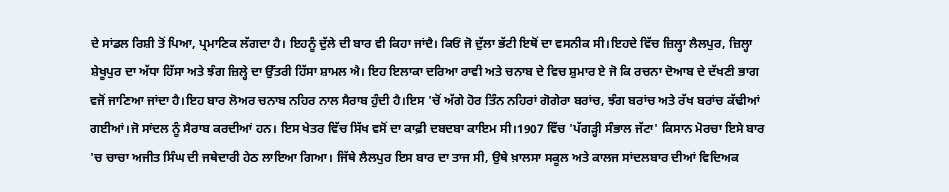ਦੇ ਸਾਂਡਲ ਰਿਸ਼ੀ ਤੋਂ ਪਿਆ, ਪ੍ਰਮਾਣਿਕ ਲੱਗਦਾ ਹੈ। ਇਹਨੂੰ ਦੁੱਲੇ ਦੀ ਬਾਰ ਵੀ ਕਿਹਾ ਜਾਂਦੈ। ਕਿਓਂ ਜੋ ਦੁੱਲਾ ਭੱਟੀ ਇਥੋਂ ਦਾ ਵਸਨੀਕ ਸੀ।ਇਹਦੇ ਵਿੱਚ ਜ਼ਿਲ੍ਹਾ ਲੈਲਪੁਰ, ਜ਼ਿਲ੍ਹਾ ਸ਼ੇਖੂਪੁਰ ਦਾ ਅੱਧਾ ਹਿੱਸਾ ਅਤੇ ਝੰਗ ਜ਼ਿਲ੍ਹੇ ਦਾ ਉੱਤਰੀ ਹਿੱਸਾ ਸ਼ਾਮਲ ਐ। ਇਹ ਇਲਾਕਾ ਦਰਿਆ ਰਾਵੀ ਅਤੇ ਚਨਾਬ ਦੇ ਵਿਚ ਸ਼ੁਮਾਰ ਏ ਜੋ ਕਿ ਰਚਨਾ ਦੋਆਬ ਦੇ ਦੱਖਣੀ ਭਾਗ ਵਜੋਂ ਜਾਣਿਆ ਜਾਂਦਾ ਹੈ।ਇਹ ਬਾਰ ਲੋਅਰ ਚਨਾਬ ਨਹਿਰ ਨਾਲ ਸੈਰਾਬ ਹੁੰਦੀ ਹੈ।ਇਸ 'ਚੋਂ ਅੱਗੇ ਹੋਰ ਤਿੰਨ ਨਹਿਰਾਂ ਗੋਗੇਰਾ ਬਰਾਂਚ, ਝੰਗ ਬਰਾਂਚ ਅਤੇ ਰੱਖ ਬਰਾਂਚ ਕੱਢੀਆਂ ਗਈਆਂ।ਜੋ ਸਾਂਦਲ ਨੂੰ ਸੈਰਾਬ ਕਰਦੀਆਂ ਹਨ। ਇਸ ਖੇਤਰ ਵਿੱਚ ਸਿੱਖ ਵਸੋਂ ਦਾ ਕਾਫ਼ੀ ਦਬਦਬਾ ਕਾਇਮ ਸੀ।1907 ਵਿੱਚ 'ਪੱਗੜ੍ਹੀ ਸੰਭਾਲ ਜੱਟਾ' ਕਿਸਾਨ ਮੋਰਚਾ ਇਸੇ ਬਾਰ 'ਚ ਚਾਚਾ ਅਜੀਤ ਸਿੰਘ ਦੀ ਜਥੇਦਾਰੀ ਹੇਠ ਲਾਇਆ ਗਿਆ। ਜਿੱਥੇ ਲੈਲਪੁਰ ਇਸ ਬਾਰ ਦਾ ਤਾਜ ਸੀ, ਉਥੇ ਖ਼ਾਲਸਾ ਸਕੂਲ ਅਤੇ ਕਾਲਜ ਸਾਂਦਲਬਾਰ ਦੀਆਂ ਵਿਦਿਅਕ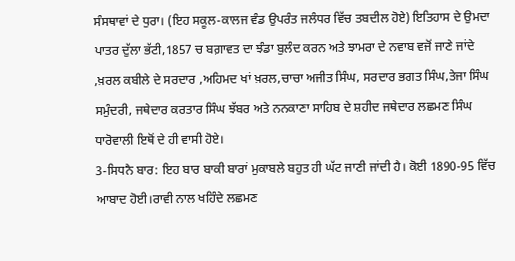ਸੰਸਥਾਵਾਂ ਦੇ ਧੁਰਾ। (ਇਹ ਸਕੂਲ-ਕਾਲਜ ਵੰਡ ਉਪਰੰਤ ਜਲੰਧਰ ਵਿੱਚ ਤਬਦੀਲ ਹੋਏ) ਇਤਿਹਾਸ ਦੇ ਉਮਦਾ ਪਾਤਰ ਦੁੱਲਾ ਭੱਟੀ,1857 ਚ ਬਗ਼ਾਵਤ ਦਾ ਝੰਡਾ ਬੁਲੰਦ ਕਰਨ ਅਤੇ ਝਾਮਰਾ ਦੇ ਨਵਾਬ ਵਜੋਂ ਜਾਣੇ ਜਾਂਦੇ ,ਖ਼ਰਲ ਕਬੀਲੇ ਦੇ ਸਰਦਾਰ ,ਅਹਿਮਦ ਖਾਂ ਖ਼ਰਲ,ਚਾਚਾ ਅਜੀਤ ਸਿੰਘ, ਸਰਦਾਰ ਭਗਤ ਸਿੰਘ,ਤੇਜਾ ਸਿੰਘ ਸਮੁੰਦਰੀ, ਜਥੇਦਾਰ ਕਰਤਾਰ ਸਿੰਘ ਝੱਬਰ ਅਤੇ ਨਨਕਾਣਾ ਸਾਹਿਬ ਦੇ ਸ਼ਹੀਦ ਜਥੇਦਾਰ ਲਛਮਣ ਸਿੰਘ ਧਾਰੋਵਾਲੀ ਇਥੋਂ ਦੇ ਹੀ ਵਾਸੀ ਹੋਏ।
3-ਸਿਧਨੈ ਬਾਰ: ਇਹ ਬਾਰ ਬਾਕੀ ਬਾਰਾਂ ਮੁਕਾਬਲੇ ਬਹੁਤ ਹੀ ਘੱਟ ਜਾਣੀ ਜਾਂਦੀ ਹੈ। ਕੋਈ 1890-95 ਵਿੱਚ ਆਬਾਦ ਹੋਈ।ਰਾਵੀ ਨਾਲ ਖਹਿੰਦੇ ਲਛਮਣ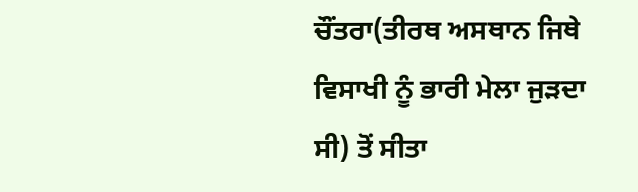ਚੌਂਤਰਾ(ਤੀਰਥ ਅਸਥਾਨ ਜਿਥੇ ਵਿਸਾਖੀ ਨੂੰ ਭਾਰੀ ਮੇਲਾ ਜੁੜਦਾ ਸੀ) ਤੋਂ ਸੀਤਾ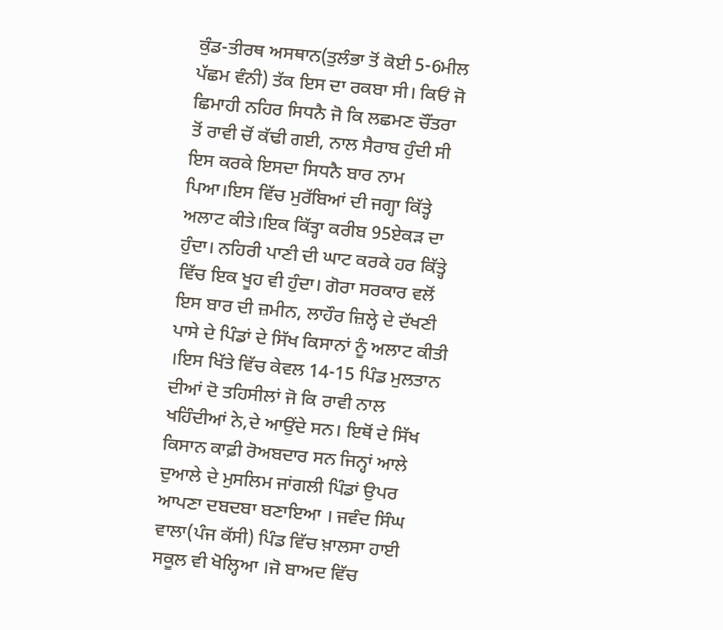ਕੁੰਡ-ਤੀਰਥ ਅਸਥਾਨ(ਤੁਲੰਭਾ ਤੋਂ ਕੋਈ 5-6ਮੀਲ ਪੱਛਮ ਵੰਨੀ) ਤੱਕ ਇਸ ਦਾ ਰਕਬਾ ਸੀ। ਕਿਓਂ ਜੋ ਛਿਮਾਹੀ ਨਹਿਰ ਸਿਧਨੈ ਜੋ ਕਿ ਲਛਮਣ ਚੌਂਤਰਾ ਤੋਂ ਰਾਵੀ ਚੋਂ ਕੱਢੀ ਗਈ, ਨਾਲ ਸੈਰਾਬ ਹੁੰਦੀ ਸੀ ਇਸ ਕਰਕੇ ਇਸਦਾ ਸਿਧਨੈ ਬਾਰ ਨਾਮ ਪਿਆ।ਇਸ ਵਿੱਚ ਮੁਰੱਬਿਆਂ ਦੀ ਜਗ੍ਹਾ ਕਿੱਤ੍ਹੇ ਅਲਾਟ ਕੀਤੇ।ਇਕ ਕਿੱਤ੍ਹਾ ਕਰੀਬ 95ਏਕੜ ਦਾ ਹੁੰਦਾ। ਨਹਿਰੀ ਪਾਣੀ ਦੀ ਘਾਟ ਕਰਕੇ ਹਰ ਕਿੱਤ੍ਹੇ ਵਿੱਚ ਇਕ ਖੂਹ ਵੀ ਹੁੰਦਾ। ਗੋਰਾ ਸਰਕਾਰ ਵਲੋਂ ਇਸ ਬਾਰ ਦੀ ਜ਼ਮੀਨ, ਲਾਹੌਰ ਜ਼ਿਲ੍ਹੇ ਦੇ ਦੱਖਣੀ ਪਾਸੇ ਦੇ ਪਿੰਡਾਂ ਦੇ ਸਿੱਖ ਕਿਸਾਨਾਂ ਨੂੰ ਅਲਾਟ ਕੀਤੀ ।ਇਸ ਖਿੱਤੇ ਵਿੱਚ ਕੇਵਲ 14-15 ਪਿੰਡ ਮੁਲਤਾਨ ਦੀਆਂ ਦੋ ਤਹਿਸੀਲਾਂ ਜੋ ਕਿ ਰਾਵੀ ਨਾਲ ਖਹਿੰਦੀਆਂ ਨੇ,ਦੇ ਆਉਂਦੇ ਸਨ। ਇਥੋਂ ਦੇ ਸਿੱਖ ਕਿਸਾਨ ਕਾਫ਼ੀ ਰੋਅਬਦਾਰ ਸਨ ਜਿਨ੍ਹਾਂ ਆਲੇ ਦੁਆਲੇ ਦੇ ਮੁਸਲਿਮ ਜਾਂਗਲੀ ਪਿੰਡਾਂ ਉਪਰ ਆਪਣਾ ਦਬਦਬਾ ਬਣਾਇਆ । ਜਵੰਦ ਸਿੰਘ ਵਾਲਾ(ਪੰਜ ਕੱਸੀ) ਪਿੰਡ ਵਿੱਚ ਖ਼ਾਲਸਾ ਹਾਈ ਸਕੂਲ ਵੀ ਖੋਲ੍ਹਿਆ ।ਜੋ ਬਾਅਦ ਵਿੱਚ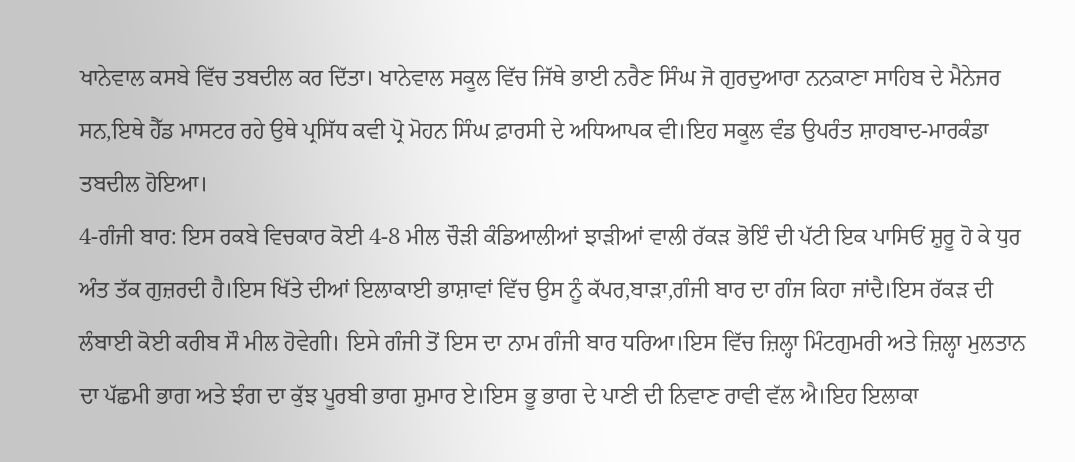ਖਾਨੇਵਾਲ ਕਸਬੇ ਵਿੱਚ ਤਬਦੀਲ ਕਰ ਦਿੱਤਾ। ਖਾਨੇਵਾਲ ਸਕੂਲ ਵਿੱਚ ਜਿੱਥੇ ਭਾਈ ਨਰੈਣ ਸਿੰਘ ਜੋ ਗੁਰਦੁਆਰਾ ਨਨਕਾਣਾ ਸਾਹਿਬ ਦੇ ਮੈਨੇਜਰ ਸਨ,ਇਥੇ ਹੈੱਡ ਮਾਸਟਰ ਰਹੇ ਉਥੇ ਪ੍ਰਸਿੱਧ ਕਵੀ ਪ੍ਰੋ ਮੋਹਨ ਸਿੰਘ ਫ਼ਾਰਸੀ ਦੇ ਅਧਿਆਪਕ ਵੀ।ਇਹ ਸਕੂਲ ਵੰਡ ਉਪਰੰਤ ਸ਼ਾਹਬਾਦ-ਮਾਰਕੰਡਾ ਤਬਦੀਲ ਹੋਇਆ।
4-ਗੰਜੀ ਬਾਰ: ਇਸ ਰਕਬੇ ਵਿਚਕਾਰ ਕੋਈ 4-8 ਮੀਲ ਚੌੜੀ ਕੰਡਿਆਲੀਆਂ ਝਾੜੀਆਂ ਵਾਲੀ ਰੱਕੜ ਭੋਇੰ ਦੀ ਪੱਟੀ ਇਕ ਪਾਸਿਓਂ ਸ਼ੁਰੂ ਹੋ ਕੇ ਧੁਰ ਅੰਤ ਤੱਕ ਗੁਜ਼ਰਦੀ ਹੈ।ਇਸ ਖਿੱਤੇ ਦੀਆਂ ਇਲਾਕਾਈ ਭਾਸ਼ਾਵਾਂ ਵਿੱਚ ਉਸ ਨੂੰ ਕੱਪਰ,ਬਾੜਾ,ਗੰਜੀ ਬਾਰ ਦਾ ਗੰਜ ਕਿਹਾ ਜਾਂਦੈ।ਇਸ ਰੱਕੜ ਦੀ ਲੰਬਾਈ ਕੋਈ ਕਰੀਬ ਸੌ ਮੀਲ ਹੋਵੇਗੀ। ਇਸੇ ਗੰਜੀ ਤੋਂ ਇਸ ਦਾ ਨਾਮ ਗੰਜੀ ਬਾਰ ਧਰਿਆ।ਇਸ ਵਿੱਚ ਜ਼ਿਲ੍ਹਾ ਮਿੰਟਗੁਮਰੀ ਅਤੇ ਜ਼ਿਲ੍ਹਾ ਮੁਲਤਾਨ ਦਾ ਪੱਛਮੀ ਭਾਗ ਅਤੇ ਝੰਗ ਦਾ ਕੁੱਝ ਪੂਰਬੀ ਭਾਗ ਸ਼ੁਮਾਰ ਏ।ਇਸ ਭੂ ਭਾਗ ਦੇ ਪਾਣੀ ਦੀ ਨਿਵਾਣ ਰਾਵੀ ਵੱਲ ਐ।ਇਹ ਇਲਾਕਾ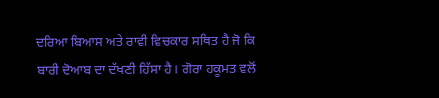ਦਰਿਆ ਬਿਆਸ ਅਤੇ ਰਾਵੀ ਵਿਚਕਾਰ ਸਥਿਤ ਹੈ ਜੋ ਕਿ ਬਾਰੀ ਦੋਆਬ ਦਾ ਦੱਖਣੀ ਹਿੱਸਾ ਹੈ। ਗੋਰਾ ਹਕੂਮਤ ਵਲੋਂ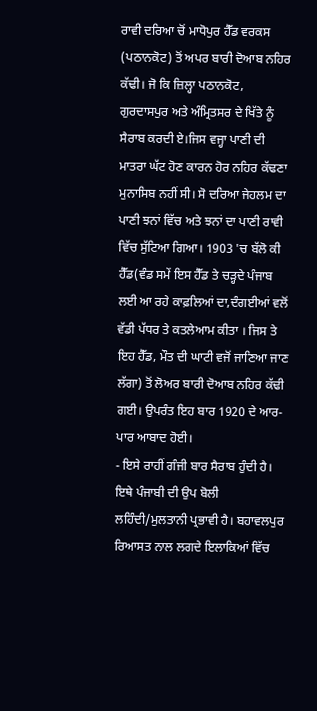ਰਾਵੀ ਦਰਿਆ ਚੋਂ ਮਾਧੋਪੁਰ ਹੈੱਡ ਵਰਕਸ (ਪਠਾਨਕੋਟ) ਤੋਂ ਅਪਰ ਬਾਰੀ ਦੋਆਬ ਨਹਿਰ ਕੱਢੀ। ਜੋ ਕਿ ਜ਼ਿਲ੍ਹਾ ਪਠਾਨਕੋਟ, ਗੁਰਦਾਸਪੁਰ ਅਤੇ ਅੰਮ੍ਰਿਤਸਰ ਦੇ ਖਿੱਤੇ ਨੂੰ ਸੈਰਾਬ ਕਰਦੀ ਏ।ਜਿਸ ਵਜ੍ਹਾ ਪਾਣੀ ਦੀ ਮਾਤਰਾ ਘੱਟ ਹੋਣ ਕਾਰਨ ਹੋਰ ਨਹਿਰ ਕੱਢਣਾ ਮੁਨਾਸਿਬ ਨਹੀਂ ਸੀ। ਸੋ ਦਰਿਆ ਜੇਹਲਮ ਦਾ ਪਾਣੀ ਝਨਾਂ ਵਿੱਚ ਅਤੇ ਝਨਾਂ ਦਾ ਪਾਣੀ ਰਾਵੀ ਵਿੱਚ ਸੁੱਟਿਆ ਗਿਆ। 1903 'ਚ ਬੱਲੋ ਕੀ ਹੈੱਡ(ਵੰਡ ਸਮੇਂ ਇਸ ਹੈੱਡ ਤੇ ਚੜ੍ਹਦੇ ਪੰਜਾਬ ਲਈ ਆ ਰਹੇ ਕਾਫ਼ਲਿਆਂ ਦਾ,ਦੰਗਈਆਂ ਵਲੋਂ ਵੱਡੀ ਪੱਧਰ ਤੇ ਕਤਲੇਆਮ ਕੀਤਾ । ਜਿਸ ਤੇ ਇਹ ਹੈੱਡ, ਮੌਤ ਦੀ ਘਾਟੀ ਵਜੋਂ ਜਾਣਿਆ ਜਾਣ ਲੱਗਾ) ਤੋਂ ਲੋਅਰ ਬਾਰੀ ਦੋਆਬ ਨਹਿਰ ਕੱਢੀ ਗਈ। ਉਪਰੰਤ ਇਹ ਬਾਰ 1920 ਦੇ ਆਰ-ਪਾਰ ਆਬਾਦ ਹੋਈ।
- ਇਸੇ ਰਾਹੀਂ ਗੰਜੀ ਬਾਰ ਸੈਰਾਬ ਹੁੰਦੀ ਹੈ। ਇਥੇ ਪੰਜਾਬੀ ਦੀ ਉਪ ਬੋਲੀ ਲਹਿੰਦੀ/ਮੁਲਤਾਨੀ ਪ੍ਰਭਾਵੀ ਹੈ। ਬਹਾਵਲਪੁਰ ਰਿਆਸਤ ਨਾਲ ਲਗਦੇ ਇਲਾਕਿਆਂ ਵਿੱਚ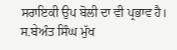ਸਰਾਇਕੀ ਉਪ ਬੋਲੀ ਦਾ ਵੀ ਪ੍ਰਭਾਵ ਹੈ। ਸ.ਬੇਅੰਤ ਸਿੰਘ ਮੁੱਖ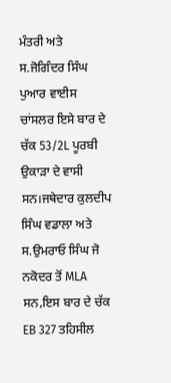ਮੰਤਰੀ ਅਤੇ ਸ.ਜੋਗਿੰਦਰ ਸਿੰਘ ਪੁਆਰ ਵਾਈਸ ਚਾਂਸਲਰ ਇਸੇ ਬਾਰ ਦੇ ਚੱਕ 53/2L ਪੂਰਬੀ ਉਕਾੜਾ ਦੇ ਵਾਸੀ ਸਨ।ਜਥੇਦਾਰ ਕੁਲਦੀਪ ਸਿੰਘ ਵਡਾਲਾ ਅਤੇ ਸ.ਉਮਰਾਓ ਸਿੰਘ ਜੋ ਨਕੋਦਰ ਤੋਂ MLA ਸਨ,ਇਸ ਬਾਰ ਦੇ ਚੱਕ EB 327 ਤਹਿਸੀਲ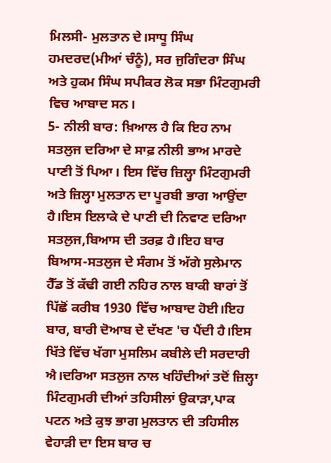ਮਿਲਸੀ- ਮੁਲਤਾਨ ਦੇ।ਸਾਧੂ ਸਿੰਘ ਹਮਦਰਦ(ਮੀਆਂ ਚੰਨੂੰ), ਸਰ ਜੁਗਿੰਦਰਾ ਸਿੰਘ ਅਤੇ ਹੁਕਮ ਸਿੰਘ ਸਪੀਕਰ ਲੋਕ ਸਭਾ ਮਿੰਟਗੁਮਰੀ ਵਿਚ ਆਬਾਦ ਸਨ।
5- ਨੀਲੀ ਬਾਰ: ਖ਼ਿਆਲ ਹੈ ਕਿ ਇਹ ਨਾਮ ਸਤਲੁਜ ਦਰਿਆ ਦੇ ਸਾਫ਼ ਨੀਲੀ ਭਾਅ ਮਾਰਦੇ ਪਾਣੀ ਤੋਂ ਪਿਆ। ਇਸ ਵਿੱਚ ਜ਼ਿਲ੍ਹਾ ਮਿੰਟਗੁਮਰੀ ਅਤੇ ਜ਼ਿਲ੍ਹਾ ਮੁਲਤਾਨ ਦਾ ਪੂਰਬੀ ਭਾਗ ਆਉਂਦਾ ਹੈ।ਇਸ ਇਲਾਕੇ ਦੇ ਪਾਣੀ ਦੀ ਨਿਵਾਣ ਦਰਿਆ ਸਤਲੁਜ,ਬਿਆਸ ਦੀ ਤਰਫ਼ ਹੈ।ਇਹ ਬਾਰ ਬਿਆਸ-ਸਤਲੁਜ ਦੇ ਸੰਗਮ ਤੋਂ ਅੱਗੇ ਸੁਲੇਮਾਨ ਹੈੱਡ ਤੋਂ ਕੱਢੀ ਗਈ ਨਹਿਰ ਨਾਲ ਬਾਕੀ ਬਾਰਾਂ ਤੋਂ ਪਿੱਛੋਂ ਕਰੀਬ 1930 ਵਿੱਚ ਆਬਾਦ ਹੋਈ।ਇਹ ਬਾਰ, ਬਾਰੀ ਦੋਆਬ ਦੇ ਦੱਖਣ 'ਚ ਪੈਂਦੀ ਹੈ।ਇਸ ਖਿੱਤੇ ਵਿੱਚ ਖੱਗਾ ਮੁਸਲਿਮ ਕਬੀਲੇ ਦੀ ਸਰਦਾਰੀ ਐ।ਦਰਿਆ ਸਤਲੁਜ ਨਾਲ ਖਹਿੰਦੀਆਂ ਤਦੋਂ ਜ਼ਿਲ੍ਹਾ ਮਿੰਟਗੁਮਰੀ ਦੀਆਂ ਤਹਿਸੀਲਾਂ ਉਕਾੜਾ,ਪਾਕ ਪਟਨ ਅਤੇ ਕੁਝ ਭਾਗ ਮੁਲਤਾਨ ਦੀ ਤਹਿਸੀਲ ਵੇਹਾੜੀ ਦਾ ਇਸ ਬਾਰ ਚ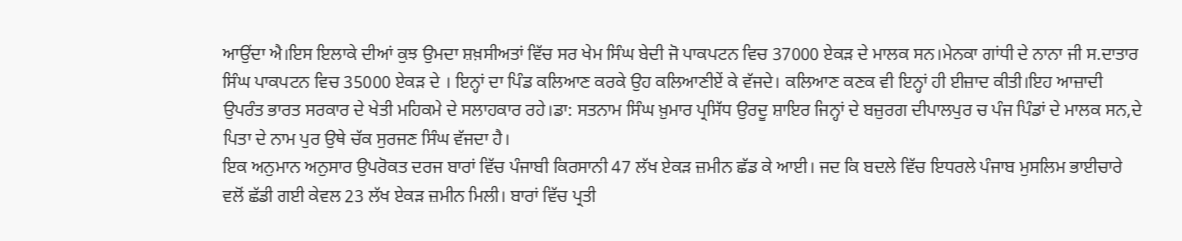ਆਉਂਦਾ ਐ।ਇਸ ਇਲਾਕੇ ਦੀਆਂ ਕੁਝ ਉਮਦਾ ਸ਼ਖ਼ਸੀਅਤਾਂ ਵਿੱਚ ਸਰ ਖੇਮ ਸਿੰਘ ਬੇਦੀ ਜੋ ਪਾਕਪਟਨ ਵਿਚ 37000 ਏਕੜ ਦੇ ਮਾਲਕ ਸਨ।ਮੇਨਕਾ ਗਾਂਧੀ ਦੇ ਨਾਨਾ ਜੀ ਸ.ਦਾਤਾਰ ਸਿੰਘ ਪਾਕਪਟਨ ਵਿਚ 35000 ਏਕੜ ਦੇ । ਇਨ੍ਹਾਂ ਦਾ ਪਿੰਡ ਕਲਿਆਣ ਕਰਕੇ ਉਹ ਕਲਿਆਣੀਏਂ ਕੇ ਵੱਜਦੇ। ਕਲਿਆਣ ਕਣਕ ਵੀ ਇਨ੍ਹਾਂ ਹੀ ਈਜ਼ਾਦ ਕੀਤੀ।ਇਹ ਆਜ਼ਾਦੀ ਉਪਰੰਤ ਭਾਰਤ ਸਰਕਾਰ ਦੇ ਖੇਤੀ ਮਹਿਕਮੇ ਦੇ ਸਲਾਹਕਾਰ ਰਹੇ।ਡਾ: ਸਤਨਾਮ ਸਿੰਘ ਖ਼ੁਮਾਰ ਪ੍ਰਸਿੱਧ ਉਰਦੂ ਸ਼ਾਇਰ ਜਿਨ੍ਹਾਂ ਦੇ ਬਜ਼ੁਰਗ ਦੀਪਾਲਪੁਰ ਚ ਪੰਜ ਪਿੰਡਾਂ ਦੇ ਮਾਲਕ ਸਨ,ਦੇ ਪਿਤਾ ਦੇ ਨਾਮ ਪੁਰ ਉਥੇ ਚੱਕ ਸੁਰਜਣ ਸਿੰਘ ਵੱਜਦਾ ਹੈ।
ਇਕ ਅਨੁਮਾਨ ਅਨੁਸਾਰ ਉਪਰੋਕਤ ਦਰਜ ਬਾਰਾਂ ਵਿੱਚ ਪੰਜਾਬੀ ਕਿਰਸਾਨੀ 47 ਲੱਖ ਏਕੜ ਜ਼ਮੀਨ ਛੱਡ ਕੇ ਆਈ। ਜਦ ਕਿ ਬਦਲੇ ਵਿੱਚ ਇਧਰਲੇ ਪੰਜਾਬ ਮੁਸਲਿਮ ਭਾਈਚਾਰੇ ਵਲੋਂ ਛੱਡੀ ਗਈ ਕੇਵਲ 23 ਲੱਖ ਏਕੜ ਜ਼ਮੀਨ ਮਿਲੀ। ਬਾਰਾਂ ਵਿੱਚ ਪ੍ਰਤੀ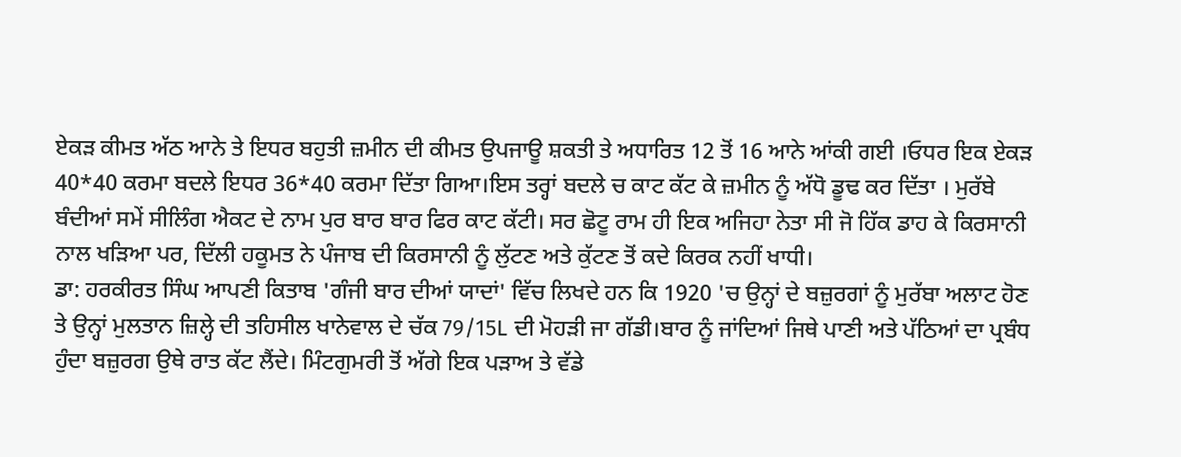ਏਕੜ ਕੀਮਤ ਅੱਠ ਆਨੇ ਤੇ ਇਧਰ ਬਹੁਤੀ ਜ਼ਮੀਨ ਦੀ ਕੀਮਤ ਉਪਜਾਊ ਸ਼ਕਤੀ ਤੇ ਅਧਾਰਿਤ 12 ਤੋਂ 16 ਆਨੇ ਆਂਕੀ ਗਈ ।ਓਧਰ ਇਕ ਏਕੜ 40*40 ਕਰਮਾ ਬਦਲੇ ਇਧਰ 36*40 ਕਰਮਾ ਦਿੱਤਾ ਗਿਆ।ਇਸ ਤਰ੍ਹਾਂ ਬਦਲੇ ਚ ਕਾਟ ਕੱਟ ਕੇ ਜ਼ਮੀਨ ਨੂੰ ਅੱਧੋ ਡੂਢ ਕਰ ਦਿੱਤਾ । ਮੁਰੱਬੇ ਬੰਦੀਆਂ ਸਮੇਂ ਸੀਲਿੰਗ ਐਕਟ ਦੇ ਨਾਮ ਪੁਰ ਬਾਰ ਬਾਰ ਫਿਰ ਕਾਟ ਕੱਟੀ। ਸਰ ਛੋਟੂ ਰਾਮ ਹੀ ਇਕ ਅਜਿਹਾ ਨੇਤਾ ਸੀ ਜੋ ਹਿੱਕ ਡਾਹ ਕੇ ਕਿਰਸਾਨੀ ਨਾਲ ਖੜਿਆ ਪਰ, ਦਿੱਲੀ ਹਕੂਮਤ ਨੇ ਪੰਜਾਬ ਦੀ ਕਿਰਸਾਨੀ ਨੂੰ ਲੁੱਟਣ ਅਤੇ ਕੁੱਟਣ ਤੋਂ ਕਦੇ ਕਿਰਕ ਨਹੀਂ ਖਾਧੀ।
ਡਾ: ਹਰਕੀਰਤ ਸਿੰਘ ਆਪਣੀ ਕਿਤਾਬ 'ਗੰਜੀ ਬਾਰ ਦੀਆਂ ਯਾਦਾਂ' ਵਿੱਚ ਲਿਖਦੇ ਹਨ ਕਿ 1920 'ਚ ਉਨ੍ਹਾਂ ਦੇ ਬਜ਼ੁਰਗਾਂ ਨੂੰ ਮੁਰੱਬਾ ਅਲਾਟ ਹੋਣ ਤੇ ਉਨ੍ਹਾਂ ਮੁਲਤਾਨ ਜ਼ਿਲ੍ਹੇ ਦੀ ਤਹਿਸੀਲ ਖਾਨੇਵਾਲ ਦੇ ਚੱਕ 79/15L ਦੀ ਮੋਹੜੀ ਜਾ ਗੱਡੀ।ਬਾਰ ਨੂੰ ਜਾਂਦਿਆਂ ਜਿਥੇ ਪਾਣੀ ਅਤੇ ਪੱਠਿਆਂ ਦਾ ਪ੍ਰਬੰਧ ਹੁੰਦਾ ਬਜ਼ੁਰਗ ਉਥੇ ਰਾਤ ਕੱਟ ਲੈਂਦੇ। ਮਿੰਟਗੁਮਰੀ ਤੋਂ ਅੱਗੇ ਇਕ ਪੜਾਅ ਤੇ ਵੱਡੇ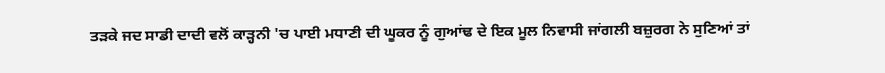ਤੜਕੇ ਜਦ ਸਾਡੀ ਦਾਦੀ ਵਲੋਂ ਕਾੜ੍ਹਨੀ 'ਚ ਪਾਈ ਮਧਾਣੀ ਦੀ ਘੂਕਰ ਨੂੰ ਗੁਆਂਢ ਦੇ ਇਕ ਮੂਲ ਨਿਵਾਸੀ ਜਾਂਗਲੀ ਬਜ਼ੁਰਗ ਨੇ ਸੁਣਿਆਂ ਤਾਂ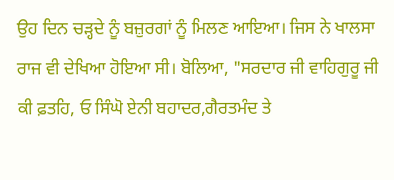ਉਹ ਦਿਨ ਚੜ੍ਹਦੇ ਨੂੰ ਬਜ਼ੁਰਗਾਂ ਨੂੰ ਮਿਲਣ ਆਇਆ। ਜਿਸ ਨੇ ਖਾਲਸਾ ਰਾਜ ਵੀ ਦੇਖਿਆ ਹੋਇਆ ਸੀ। ਬੋਲਿਆ, "ਸਰਦਾਰ ਜੀ ਵਾਹਿਗੁਰੂ ਜੀ ਕੀ ਫ਼ਤਹਿ, ਓ ਸਿੰਘੋ ਏਨੀ ਬਹਾਦਰ,ਗੈਰਤਮੰਦ ਤੇ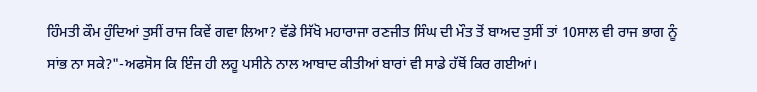ਹਿੰਮਤੀ ਕੌਮ ਹੁੰਦਿਆਂ ਤੁਸੀਂ ਰਾਜ ਕਿਵੇਂ ਗਵਾ ਲਿਆ? ਵੱਡੇ ਸਿੱਖੋ ਮਹਾਰਾਜਾ ਰਣਜੀਤ ਸਿੰਘ ਦੀ ਮੌਤ ਤੋਂ ਬਾਅਦ ਤੁਸੀਂ ਤਾਂ 10ਸਾਲ ਵੀ ਰਾਜ ਭਾਗ ਨੂੰ ਸਾਂਭ ਨਾ ਸਕੇ?"-ਅਫਸੋਸ ਕਿ ਇੰਜ ਹੀ ਲਹੂ ਪਸੀਨੇ ਨਾਲ ਆਬਾਦ ਕੀਤੀਆਂ ਬਾਰਾਂ ਵੀ ਸਾਡੇ ਹੱਥੋਂ ਕਿਰ ਗਈਆਂ।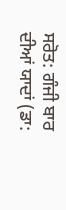ਸਰੋਤ: ਗੰਜੀ ਬਾਰ ਦੀਆਂ ਯਾਦਾਂ (ਡਾ: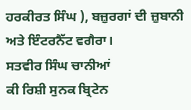ਹਰਕੀਰਤ ਸਿੰਘ ), ਬਜ਼ੁਰਗਾਂ ਦੀ ਜ਼ੁਬਾਨੀ ਅਤੇ ਇੰਟਰਨੈੱਟ ਵਗੈਰਾ।
ਸਤਵੀਰ ਸਿੰਘ ਚਾਨੀਆਂ
ਕੀ ਰਿਸ਼ੀ ਸੁਨਕ ਬ੍ਰਿਟੇਨ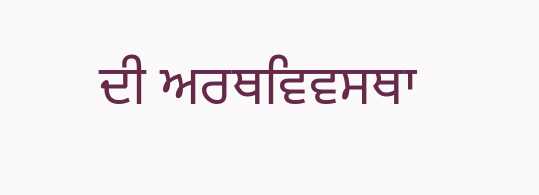ਦੀ ਅਰਥਵਿਵਸਥਾ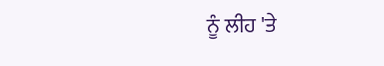ਨੂੰ ਲੀਹ 'ਤੇ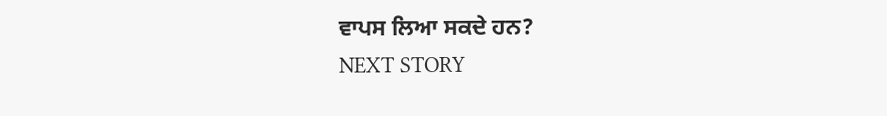ਵਾਪਸ ਲਿਆ ਸਕਦੇ ਹਨ?
NEXT STORY